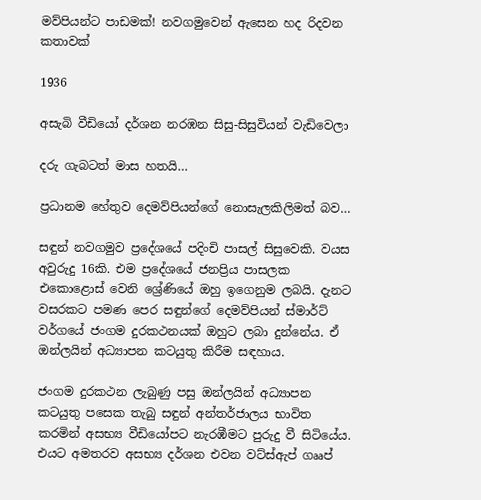මව්පියන්ට පාඩමක්! නවගමුවෙන් ඇසෙන හද රිදවන කතාවක්

1936

අසැබි වීඩියෝ දර්ශන නරඹන සිසු-සිසුවියන් වැඩිවෙලා

දරු ගැබටත් මාස හතයි…

ප්‍රධානම හේතුව දෙමව්පියන්ගේ නොසැලකිලිමත් බව…

සඳුන් නවගමුව ප්‍රදේශයේ පදිංචි පාසල් සිසුවෙකි. වයස අවුරුදු 16කි. එම ප්‍රදේශයේ ජනප්‍රිය පාසලක එකොළොස් වෙනි ශ්‍රේණියේ ඔහු ඉගෙනුම ලබයි. දැනට වසරකට පමණ පෙර සඳුන්ගේ දෙමව්පියන් ස්මාර්ට් වර්ගයේ ජංගම දුරකථනයක් ඔහුට ලබා දුන්නේය. ඒ ඔන්ලයින් අධ්‍යාපන කටයුතු කිරීම සඳහාය.

ජංගම දුරකථන ලැබුණු පසු ඔන්ලයින් අධ්‍යාපන කටයුතු පසෙක තැබු සඳුන් අන්තර්ජාලය භාවිත කරමින් අසභ්‍ය වීඩියෝපට නැරඹීමට පුරුදු වී සිටියේය. එයට අමතරව අසභ්‍ය දර්ශන එවන වට්ස්ඇප් ගෲප්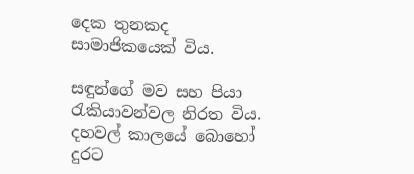දෙක තුනකද සාමාජිකයෙක් විය.

සඳුන්ගේ මව සහ පියා රැකියාවන්වල නිරත විය. දහවල් කාලයේ බොහෝ දුරට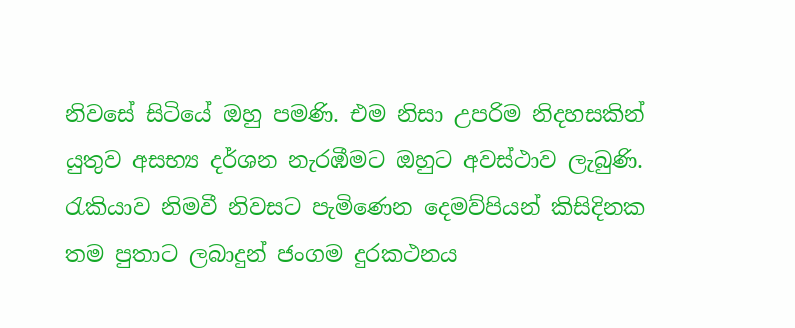නිවසේ සිටියේ ඔහු පමණි. එම නිසා උපරිම නිදහසකින් යුතුව අසභ්‍ය දර්ශන නැරඹීමට ඔහුට අවස්ථාව ලැබුණි. රැකියාව නිමවී නිවසට පැමිණෙන දෙමව්පියන් කිසිදිනක තම පුතාට ලබාදුන් ජංගම දුරකථනය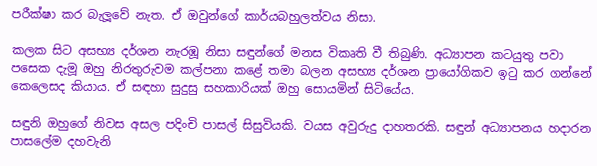පරීක්ෂා කර බැලූවේ නැත. ඒ ඔවුන්ගේ කාර්යබහුලත්වය නිසා.

කලක සිට අසභ්‍ය දර්ශන නැරඹූ නිසා සඳුන්ගේ මනස විකෘති වී තිබුණි. අධ්‍යාපන කටයුතු පවා පසෙක දැමූ ඔහු නිරතුරුවම කල්පනා කළේ තමා බලන අසභ්‍ය දර්ශන ප්‍රායෝගිකව ඉටු කර ගන්නේ කෙලෙසද කියාය. ඒ සඳහා සුදුසු සහකාරියක් ඔහු සොයමින් සිටියේය.

සඳුනි ඔහුගේ නිවස අසල පදිංචි පාසල් සිසුවියකි. වයස අවුරුදු දාහතරකි. සඳුන් අධ්‍යාපනය හදාරන පාසලේම දහවැනි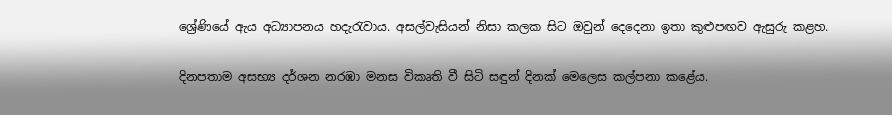ශ්‍රේණියේ ඇය අධ්‍යාපනය හදැරැවාය. අසල්වැසියන් නිසා කලක සිට ඔවුන් දෙදෙනා ඉතා කුළුපඟව ඇසුරු කළහ.

දිනපතාම අසභ්‍ය දර්ශන නරඹා මනස විකෘති වී සිටි සඳුන් දිනක් මෙලෙස කල්පනා කළේය.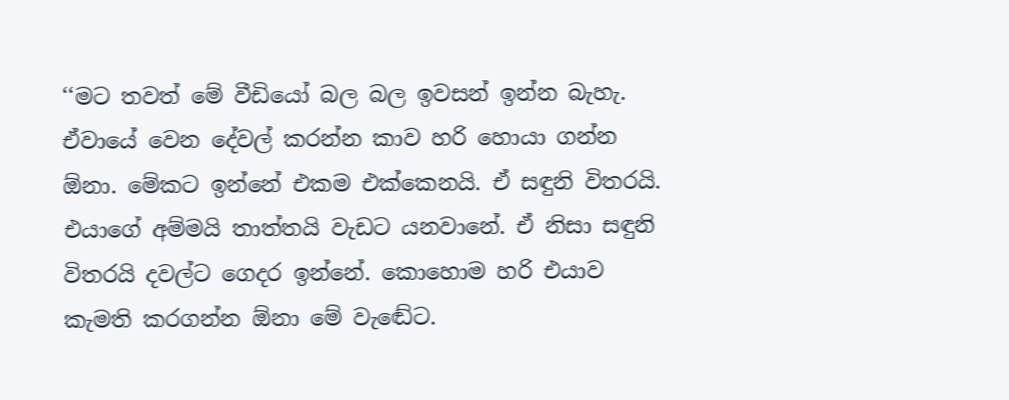‘‘මට තවත් මේ වීඩියෝ බල බල ඉවසන් ඉන්න බැහැ. ඒවායේ වෙන දේවල් කරන්න කාව හරි හොයා ගන්න ඕනා. මේකට ඉන්නේ එකම එක්කෙනයි. ඒ සඳුනි විතරයි. එයාගේ අම්මයි තාත්තයි වැඩට යනවානේ. ඒ නිසා සඳුනි විතරයි දවල්ට ගෙදර ඉන්නේ. කොහොම හරි එයාව කැමති කරගන්න ඕනා මේ වැඬේට.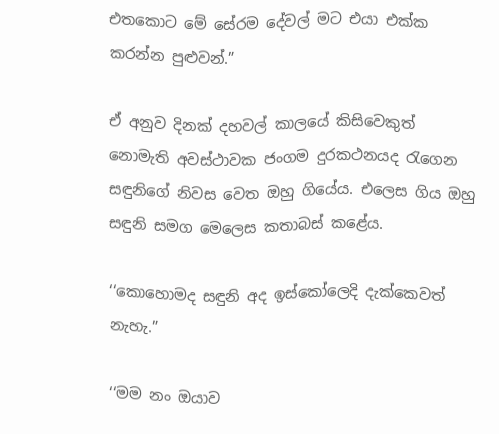එතකොට මේ සේරම දේවල් මට එයා එක්ක කරන්න පුළුවන්.”

ඒ අනුව දිනක් දහවල් කාලයේ කිසිවෙකුත් නොමැති අවස්ථාවක ජංගම දුරකථනයද රැගෙන සඳුනිගේ නිවස වෙත ඔහු ගියේය. එලෙස ගිය ඔහු සඳුනි සමග මෙලෙස කතාබස් කළේය.

‘‘කොහොමද සඳුනි අද ඉස්කෝලෙදි දැක්කෙවත් නැහැ.”

‘‘මම නං ඔයාව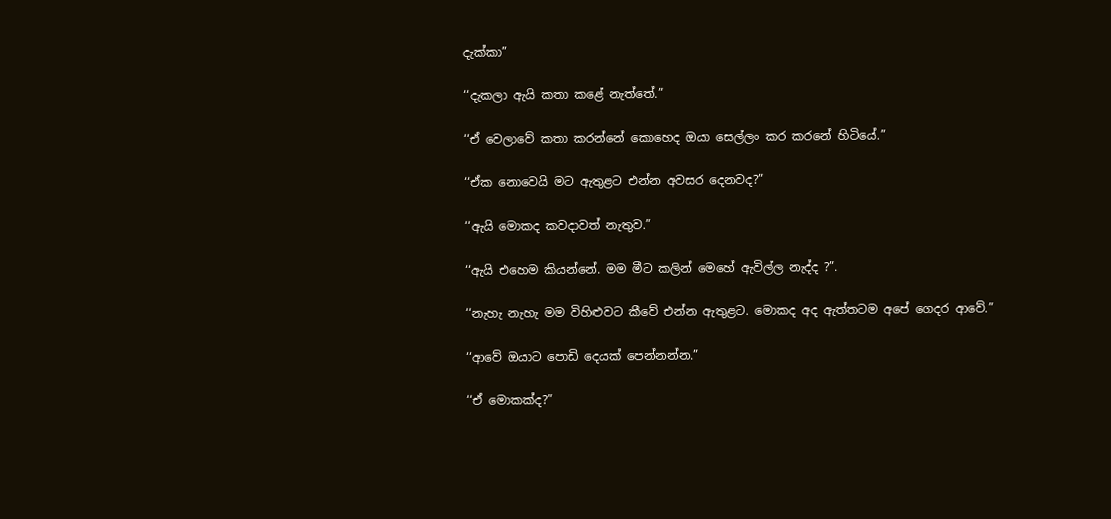දැක්කා”

‘‘දැකලා ඇයි කතා කළේ නැත්තේ.”

‘‘ඒ වෙලාවේ කතා කරන්නේ කොහෙද ඔයා සෙල්ලං කර කරනේ හිටියේ.”

‘‘ඒක නොවෙයි මට ඇතුළට එන්න අවසර දෙනවද?”

‘‘ඇයි මොකද කවදාවත් නැතුව.”

‘‘ඇයි එහෙම කියන්නේ. මම මීට කලින් මෙහේ ඇවිල්ල නැද්ද ?”.

‘‘නැහැ නැහැ මම විහිළුවට කීවේ එන්න ඇතුළට. මොකද අද ඇත්තටම අපේ ගෙදර ආවේ.”

‘‘ආවේ ඔයාට පොඩි දෙයක් පෙන්නන්න.”

‘‘ඒ මොකක්ද?”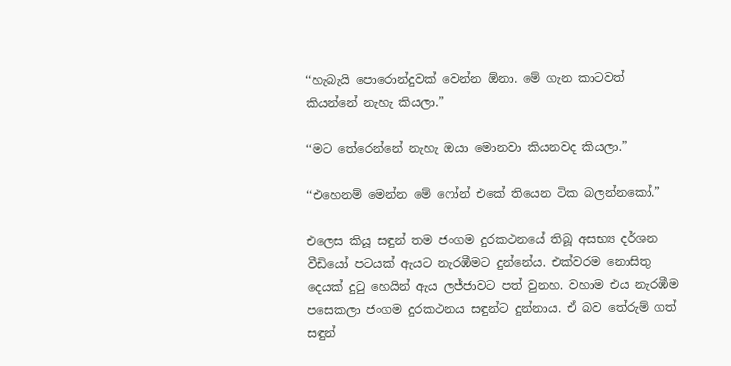‘‘හැබැයි පොරොන්දුවක් වෙන්න ඕනා. මේ ගැන කාටවත් කියන්නේ නැහැ කියලා.”

‘‘මට තේරෙන්නේ නැහැ ඔයා මොනවා කියනවද කියලා.”

‘‘එහෙනම් මෙන්න මේ ෆෝන් එකේ තියෙන ටික බලන්නකෝ.”

එලෙස කියූ සඳුන් තම ජංගම දුරකථනයේ තිබූ අසභ්‍ය දර්ශන වීඩියෝ පටයක් ඇයට නැරඹීමට දුන්නේය. එක්වරම නොසිතු දෙයක් දුටු හෙයින් ඇය ලජ්ජාවට පත් වුනහ. වහාම එය නැරඹීම පසෙකලා ජංගම දුරකථනය සඳුන්ට දුන්නාය. ඒ බව තේරුම් ගත් සඳුන්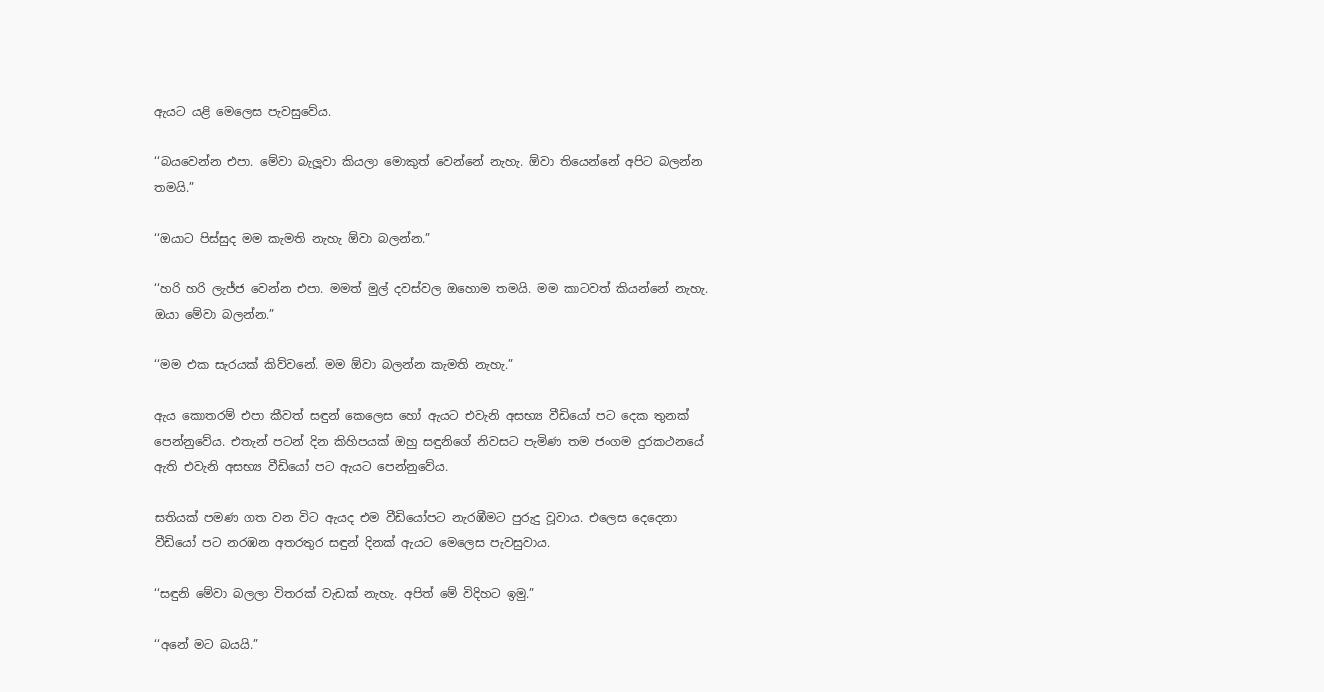ඇයට යළි මෙලෙස පැවසුවේය.

‘‘බයවෙන්න එපා. මේවා බැලූවා කියලා මොකුත් වෙන්නේ නැහැ. ඕවා තියෙන්නේ අපිට බලන්න තමයි.”

‘‘ඔයාට පිස්සුද මම කැමති නැහැ ඕවා බලන්න.”

‘‘හරි හරි ලැජ්ජ වෙන්න එපා. මමත් මුල් දවස්වල ඔහොම තමයි. මම කාටවත් කියන්නේ නැහැ. ඔයා මේවා බලන්න.”

‘‘මම එක සැරයක් කිව්වනේ. මම ඕවා බලන්න කැමති නැහැ.”

ඇය කොතරම් එපා කීවත් සඳුන් කෙලෙස හෝ ඇයට එවැනි අසභ්‍ය වීඩියෝ පට දෙක තුනක් පෙන්නුවේය. එතැන් පටන් දින කිහිපයක් ඔහු සඳුනිගේ නිවසට පැමිණ තම ජංගම දුරකථනයේ ඇති එවැනි අසභ්‍ය වීඩියෝ පට ඇයට පෙන්නුවේය.

සතියක් පමණ ගත වන විට ඇයද එම වීඩියෝපට නැරඹීමට පුරුදු වූවාය. එලෙස දෙදෙනා වීඩියෝ පට නරඹන අතරතුර සඳුන් දිනක් ඇයට මෙලෙස පැවසුවාය.

‘‘සඳුනි මේවා බලලා විතරක් වැඩක් නැහැ. අපිත් මේ විදිහට ඉමු.”

‘‘අනේ මට බයයි.”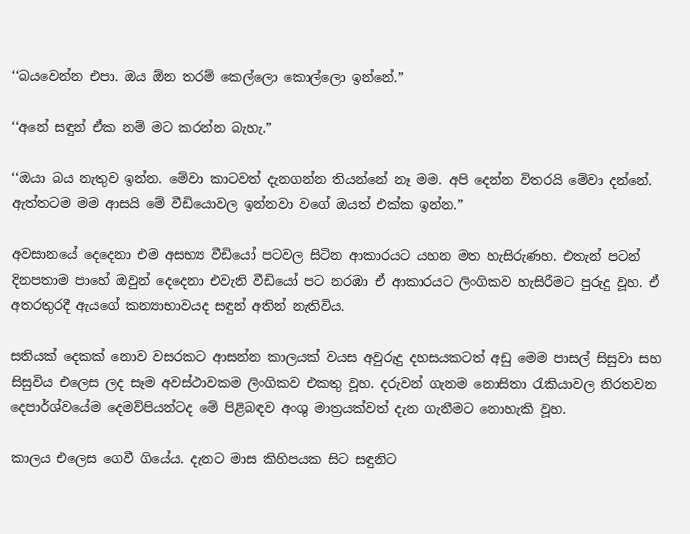‘‘බයවෙන්න එපා. ඔය ඕන තරම් කෙල්ලො කොල්ලො ඉන්නේ.”

‘‘අනේ සඳුන් ඒක නම් මට කරන්න බැහැ.”

‘‘ඔයා බය නැතුව ඉන්න. මේවා කාටවත් දැනගන්න තියන්නේ නෑ මම. අපි දෙන්න විතරයි මේවා දන්නේ. ඇත්තටම මම ආසයි මේ වීඩියොවල ඉන්නවා වගේ ඔයත් එක්ක ඉන්න.”

අවසානයේ දෙදෙනා එම අසභ්‍ය වීඩියෝ පටවල සිටින ආකාරයට යහන මත හැසිරුණහ. එතැන් පටන් දිනපතාම පාහේ ඔවුන් දෙදෙනා එවැනි වීඩියෝ පට නරඹා ඒ ආකාරයට ලිංගිකව හැසිරීමට පුරුදු වූහ. ඒ අතරතුරදී ඇයගේ කන්‍යාභාවයද සඳුන් අතින් නැතිවිය.

සතියක් දෙකක් නොව වසරකට ආසන්න කාලයක් වයස අවුරුදු දහසයකටත් අඩු මෙම පාසල් සිසුවා සහ සිසුවිය එලෙස ලද සෑම අවස්ථාවකම ලිංගිකව එකතු වූහ. දරුවන් ගැනම නොසිතා රැකියාවල නිරතවන දෙපාර්ශ්වයේම දෙමව්පියන්ටද මේ පිළිබඳව අංශු මාත්‍රයක්වත් දැන ගැනීමට නොහැකි වූහ.

කාලය එලෙස ගෙවී ගියේය. දැනට මාස කිහිපයක සිට සඳුනිට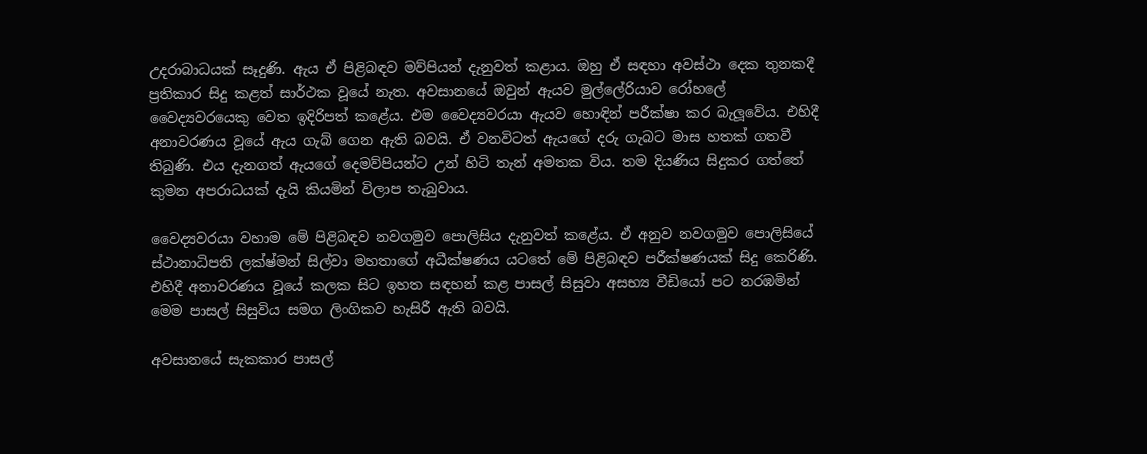උදරාබාධයක් සෑදුණි. ඇය ඒ පිළිබඳව මව්පියන් දැනුවත් කළාය. ඔහු ඒ සඳහා අවස්ථා දෙක තුනකදී ප්‍රතිකාර සිදු කළත් සාර්ථක වූයේ නැත. අවසානයේ ඔවුන් ඇයව මුල්ලේරියාව රෝහලේ වෛද්‍යවරයෙකු වෙත ඉදිරිපත් කළේය. එම වෛද්‍යවරයා ඇයව හොඳින් පරීක්ෂා කර බැලූවේය. එහිදී අනාවරණය වූයේ ඇය ගැබ් ගෙන ඇති බවයි. ඒ වනවිටත් ඇයගේ දරු ගැබට මාස හතක් ගතවී තිබුණි. එය දැනගත් ඇයගේ දෙමව්පියන්ට උන් හිටි තැන් අමතක විය. තම දියණිය සිදුකර ගත්තේ කුමන අපරාධයක් දැයි කියමින් විලාප තැබුවාය.

වෛද්‍යවරයා වහාම මේ පිළිබඳව නවගමුව පොලිසිය දැනුවත් කළේය. ඒ අනුව නවගමුව පොලිසියේ ස්ථානාධිපති ලක්ෂ්මන් සිල්වා මහතාගේ අධීක්ෂණය යටතේ මේ පිළිබඳව පරීක්ෂණයක් සිදු කෙරිණි. එහිදී අනාවරණය වූයේ කලක සිට ඉහත සඳහන් කළ පාසල් සිසුවා අසභ්‍ය වීඩියෝ පට නරඹමින් මෙම පාසල් සිසුවිය සමග ලිංගිකව හැසිරී ඇති බවයි.

අවසානයේ සැකකාර පාසල්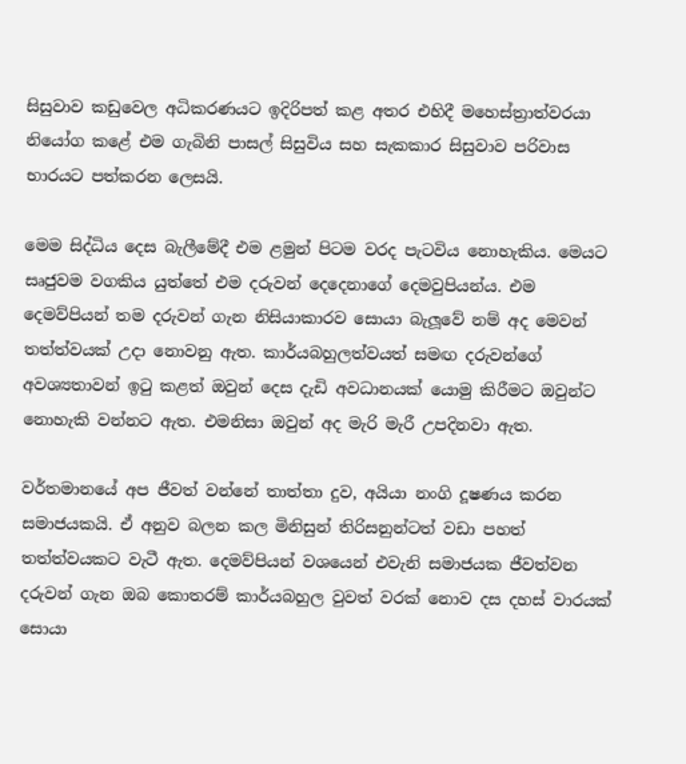සිසුවාව කඩුවෙල අධිකරණයට ඉදිරිපත් කළ අතර එහිදී මහෙස්ත්‍රාත්වරයා නියෝග කළේ එම ගැබිනි පාසල් සිසුවිය සහ සැකකාර සිසුවාව පරිවාස භාරයට පත්කරන ලෙසයි.

මෙම සිද්ධිය දෙස බැලීමේදී එම ළමුන් පිටම වරද පැටවිය නොහැකිය. මෙයට සෘජුවම වගකිය යුත්තේ එම දරුවන් දෙදෙනාගේ දෙමවුපියන්ය. එම දෙමව්පියන් තම දරුවන් ගැන නිසියාකාරව සොයා බැලූවේ නම් අද මෙවන් තත්ත්වයක් උදා නොවනු ඇත. කාර්යබහුලත්වයත් සමඟ දරුවන්ගේ අවශ්‍යතාවන් ඉටු කළත් ඔවුන් දෙස දැඩි අවධානයක් යොමු කිරීමට ඔවුන්ට නොහැකි වන්නට ඇත. එමනිසා ඔවුන් අද මැරි මැරී උපදිනවා ඇත.

වර්තමානයේ අප ජීවත් වන්නේ තාත්තා දුව, අයියා නංගි දූෂණය කරන සමාජයකයි. ඒ අනුව බලන කල මිනිසුන් තිරිසනුන්ටත් වඩා පහත් තත්ත්වයකට වැටී ඇත. දෙමව්පියන් වශයෙන් එවැනි සමාජයක ජීවත්වන දරුවන් ගැන ඔබ කොතරම් කාර්යබහුල වුවත් වරක් නොව දස දහස් වාරයක් සොයා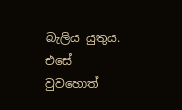බැලිය යුතුය. එසේ වුවහොත්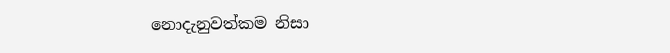නොදැනුවත්කම නිසා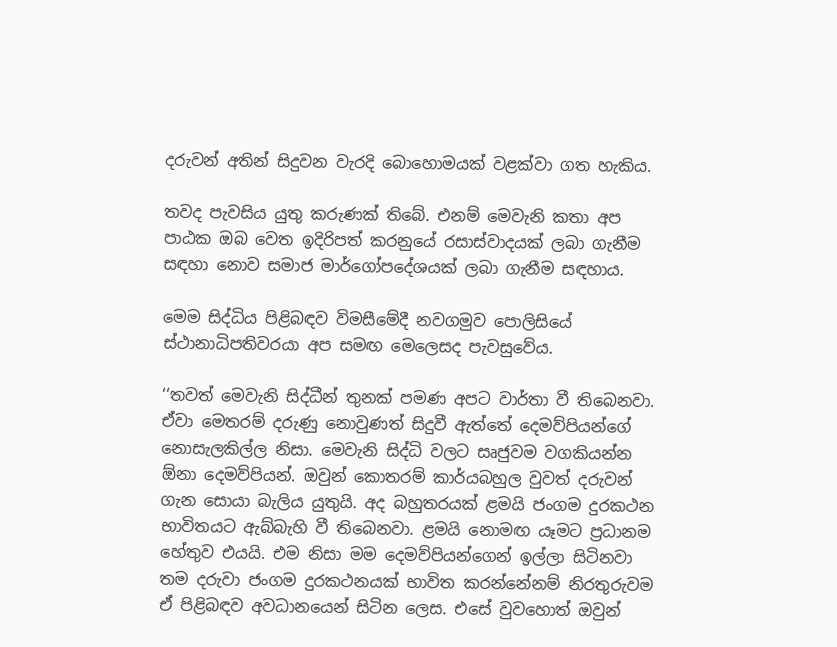දරුවන් අතින් සිදුවන වැරදි බොහොමයක් වළක්වා ගත හැකිය.

තවද පැවසිය යුතු කරුණක් තිබේ. එනම් මෙවැනි කතා අප පාඨක ඔබ වෙත ඉදිරිපත් කරනුයේ රසාස්වාදයක් ලබා ගැනීම සඳහා නොව සමාජ මාර්ගෝපදේශයක් ලබා ගැනීම සඳහාය.

මෙම සිද්ධිය පිළිබඳව විමසීමේදී නවගමුව පොලිසියේ ස්ථානාධිපතිවරයා අප සමඟ මෙලෙසද පැවසුවේය.

‘‘තවත් මෙවැනි සිද්ධීන් තුනක් පමණ අපට වාර්තා වී තිබෙනවා. ඒවා මෙතරම් දරුණු නොවුණත් සිදුවී ඇත්තේ දෙමව්පියන්ගේ නොසැලකිල්ල නිසා. මෙවැනි සිද්ධි වලට සෘජුවම වගකියන්න ඕනා දෙමව්පියන්. ඔවුන් කොතරම් කාර්යබහුල වුවත් දරුවන් ගැන සොයා බැලිය යුතුයි. අද බහුතරයක් ළමයි ජංගම දුරකථන භාවිතයට ඇබ්බැහි වී තිබෙනවා. ළමයි නොමඟ යෑමට ප්‍රධානම හේතුව එයයි. එම නිසා මම දෙමව්පියන්ගෙන් ඉල්ලා සිටිනවා තම දරුවා ජංගම දුරකථනයක් භාවිත කරන්නේනම් නිරතුරුවම ඒ පිළිබඳව අවධානයෙන් සිටින ලෙස. එසේ වුවහොත් ඔවුන්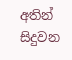අතින් සිදුවන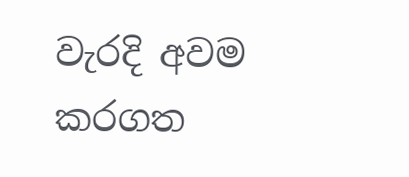වැරදි අවම කරගත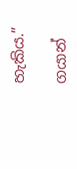හැකිය.”

ගයාන්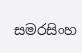සමරසිංහ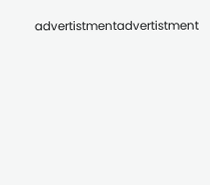advertistmentadvertistment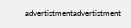advertistmentadvertistment